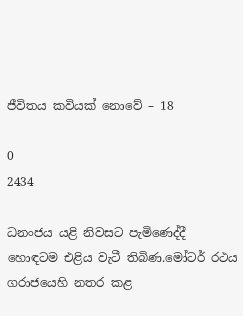ජීවිතය කවියක් නොවේ – 18

0
2434

ධනංජය යළි නිවසට පැමිණෙද්දී හොඳටම එළිය වැටී තිබිණ.මෝටර් රථය ගරාජයෙහි නතර කළ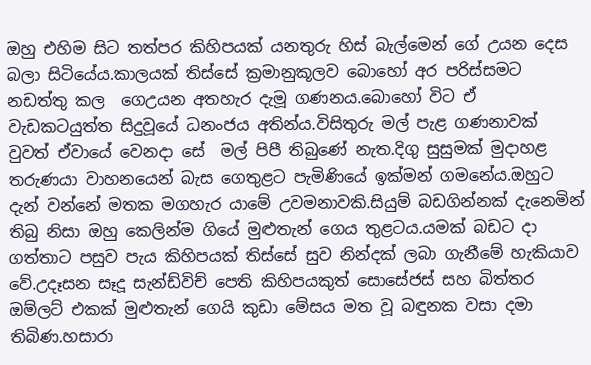ඔහු එහිම සිට තත්පර කිහිපයක් යනතුරු හිස් බැල්මෙන් ගේ උයන දෙස බලා සිටියේය.කාලයක් තිස්සේ ක්‍රමානුකූලව බොහෝ අර පරිස්සමට නඩත්තු කල  ගෙඋයන අතහැර දැමූ ගණනය.බොහෝ විට ඒ වැඩකටයුත්ත සිදුවූයේ ධනංජය අතින්ය.විසිතුරු මල් පැළ ගණනාවක් වුවත් ඒවායේ වෙනදා සේ  මල් පිපී තිබුණේ නැත.දිගු සුසුමක් මුදාහළ තරුණයා වාහනයෙන් බැස ගෙතුළට පැමිණියේ ඉක්මන් ගමනේය.ඔහුට දැන් වන්නේ මතක මගහැර යාමේ උවමනාවකි.සියුම් බඩගින්නක් දැනෙමින් තිබු නිසා ඔහු කෙලින්ම ගියේ මුළුතැන් ගෙය තුළටය.යමක් බඩට දා ගත්තාට පසුව පැය කිහිපයක් තිස්සේ සුව නින්දක් ලබා ගැනීමේ හැකියාව වේ.උදෑසන සෑදූ සැන්ඩ්විච් පෙති කිහිපයකුත් සොසේජස් සහ බිත්තර ඔම්ලට් එකක් මුළුතැන් ගෙයි කුඩා මේසය මත වූ බඳුනක වසා දමා තිබිණ.හසාරා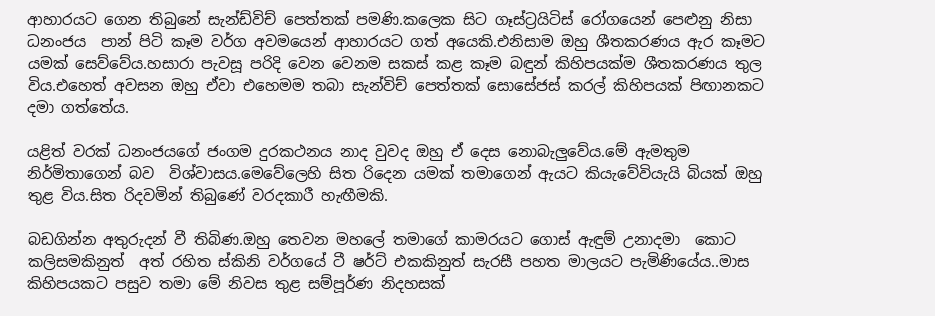ආහාරයට ගෙන තිබුනේ සැන්ඩ්විච් පෙත්තක් පමණි.කලෙක සිට ගෑස්ට්‍රයිටිස් රෝගයෙන් පෙළුනු නිසා ධනංජය  පාන් පිටි කෑම වර්ග අවමයෙන් ආහාරයට ගත් අයෙකි.එනිසාම ඔහු ශීතකරණය ඇර කෑමට යමක් සෙව්වේය.හසාරා පැවසූ පරිදි වෙන වෙනම සකස් කළ කෑම බඳුන් කිහිපයක්ම ශීතකරණය තුල විය.එහෙත් අවසන ඔහු ඒවා එහෙමම තබා සැන්විච් පෙත්තක් සොසේජස් කරල් කිහිපයක් පිඟානකට දමා ගත්තේය.

යළිත් වරක් ධනංජයගේ ජංගම දුරකථනය නාද වුවද ඔහු ඒ දෙස නොබැලුවේය.මේ ඇමතුම නිර්මිතාගෙන් බව  විශ්වාසය.මෙවේලෙහි සිත රිදෙන යමක් තමාගෙන් ඇයට කියැවේවියැයි බියක් ඔහු තුළ විය.සිත රිදවමින් තිබුණේ වරදකාරී හැඟීමකි.

බඩගින්න අතුරුදන් වී තිබිණ.ඔහු තෙවන මහලේ තමාගේ කාමරයට ගොස් ඇඳුම් උනාදමා  කොට කලිසමකිනුත්  අත් රහිත ස්කිනි වර්ගයේ ටී ෂර්ට් එකකිනුත් සැරසී පහත මාලයට පැමිණියේය..මාස කිහිපයකට පසුව තමා මේ නිවස තුළ සම්පූර්ණ නිදහසක්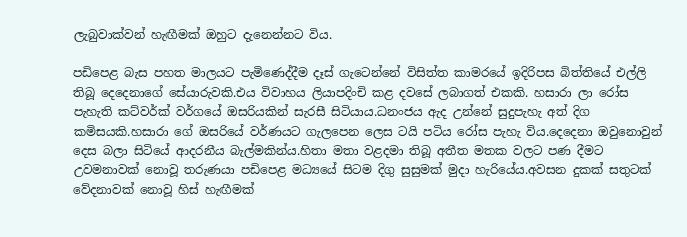ලැබුවාක්වන් හැඟීමක් ඔහුට දැනෙන්නට විය.

පඩිපෙළ බැස පහත මාලයට පැමිණෙද්දීම දෑස් ගැටෙන්නේ විසිත්ත කාමරයේ ඉදිරිපස බිත්තියේ එල්ලි තිබූ දෙදෙනාගේ සේයාරුවකි.එය විවාහය ලියාපදිංචි කළ දවසේ ලබාගත් එකකි. හසාරා ලා රෝස පැහැති කට්වර්ක් වර්ගයේ ඔසරියකින් සැරසී සිටියාය.ධනංජය ඇද උන්නේ සුදුපැහැ අත් දිග කමිසයකි.හසාරා ගේ ඔසරියේ වර්ණයට ගැලපෙන ලෙස ටයි පටිය රෝස පැහැ විය.දෙදෙනා ඔවුනොවුන් දෙස බලා සිටියේ ආදරනීය බැල්මකින්ය.හිතා මතා වළදමා තිබූ අතීත මතක වලට පණ දීමට උවමනාවක් නොවූ තරුණයා පඩිපෙළ මධ්‍යයේ සිටම දිගු සුසුමක් මුදා හැරියේය.අවසන දුකක් සතුටක් වේදනාවක් නොවූ හිස් හැඟීමක්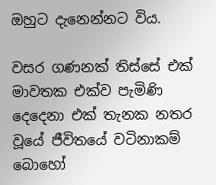ඔහුට දැනෙන්නට විය.

වසර ගණනක් තිස්සේ එක් මාවතක එක්ව පැමිණි දෙදෙනා එක් තැනක නතර වූයේ ජීවිතයේ වටිනාකම් බොහෝ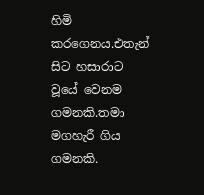හිමි කරගෙනය.එතැන් සිට හසාරාට වූයේ වෙනම ගමනකි.තමා මගහැරී ගිය ගමනකි.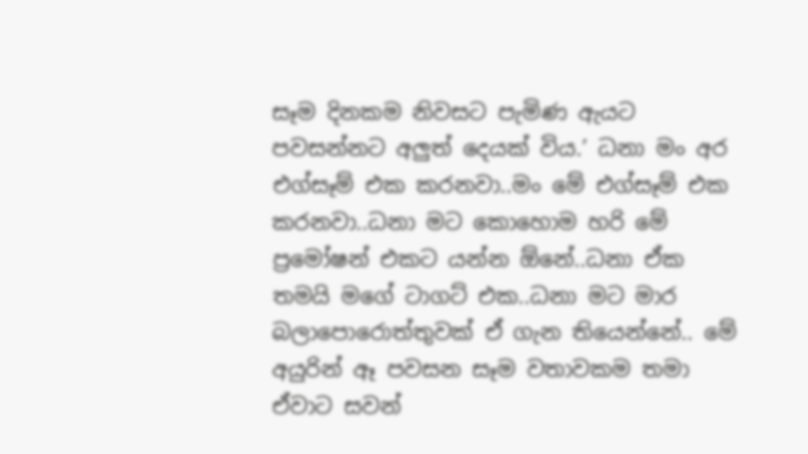සෑම දිනකම නිවසට පැමිණ ඇයට පවසන්නට අලුත් දෙයක් විය.’ ධනා මං අර එග්සෑම් එක කරනවා..මං මේ එග්සෑම් එක කරනවා..ධනා මට කොහොම හරි මේ ප්‍රමෝෂන් එකට යන්න ඕනේ..ධනා ඒක තමයි මගේ ටාගට් එක..ධනා මට මාර බලාපොරොත්තුවක් ඒ ගැන තියෙන්නේ.. මේ අයුරින් ඈ පවසන සෑම වතාවකම තමා ඒවාට සවන්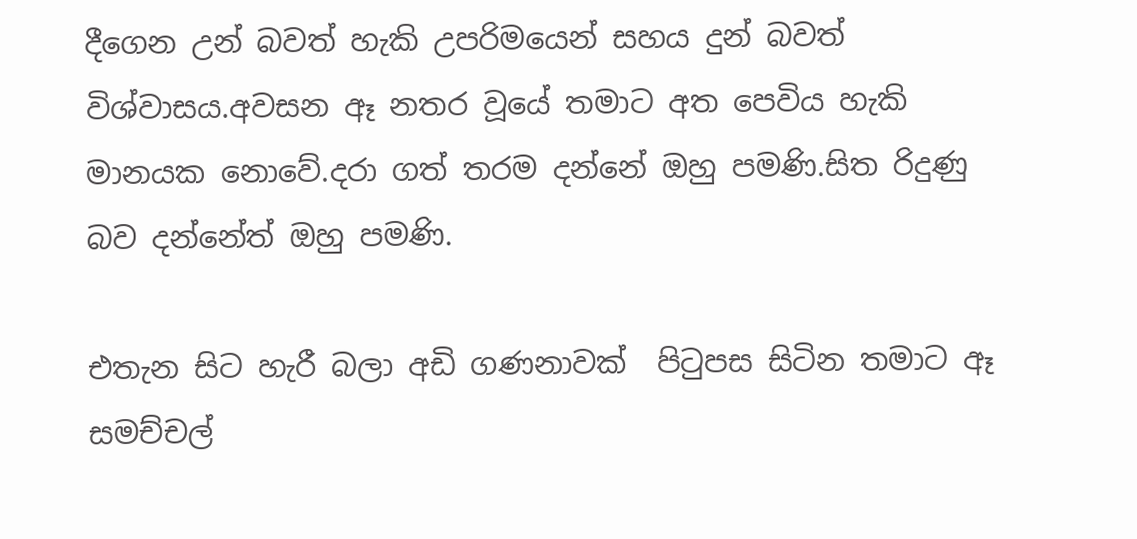දීගෙන උන් බවත් හැකි උපරිමයෙන් සහය දුන් බවත් විශ්වාසය.අවසන ඈ නතර වූයේ තමාට අත පෙවිය හැකි මානයක නොවේ.දරා ගත් තරම දන්නේ ඔහු පමණි.සිත රිදුණු බව දන්නේත් ඔහු පමණි.

එතැන සිට හැරී බලා අඩි ගණනාවක්  පිටුපස සිටින තමාට ඈ සමච්චල්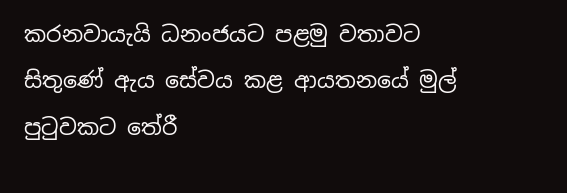කරනවායැයි ධනංජයට පළමු වතාවට සිතුණේ ඇය සේවය කළ ආයතනයේ මුල් පුටුවකට තේරී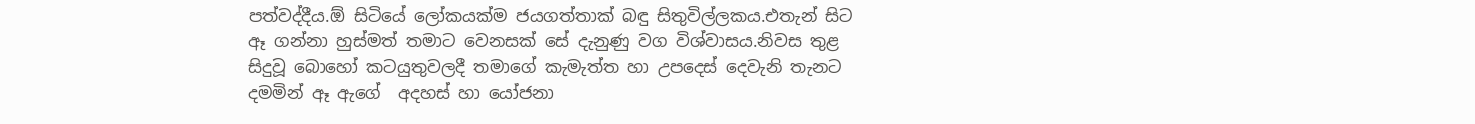පත්වද්දීය.ඕ සිටියේ ලෝකයක්ම ජයගත්තාක් බඳු සිතුවිල්ලකය.එතැන් සිට ඈ ගන්නා හුස්මත් තමාට වෙනසක් සේ දැනුණු වග විශ්වාසය.නිවස තුළ සිදුවූ බොහෝ කටයුතුවලදී තමාගේ කැමැත්ත හා උපදෙස් දෙවැනි තැනට දමමින් ඈ ඇගේ  අදහස් හා යෝජනා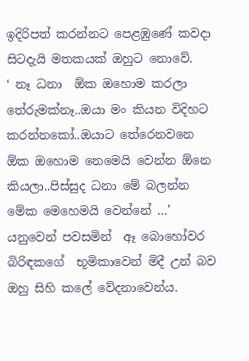ඉදිරිපත් කරන්නට පෙළඹුණේ කවදා සිටදැයි මතකයක් ඔහුට නොවේ.
‘ නෑ ධනා  ඕක ඔහොම කරලා තේරුමක්නෑ..ඔයා මං කියන විදිහට කරන්නකෝ..ඔයාට තේරෙනවනෙ ඕක ඔහොම නෙමෙයි වෙන්න ඕනෙ කියලා..පිස්සුද ධනා මේ බලන්න මේක මෙහෙමයි වෙන්නේ …’ යනුවෙන් පවසමින්  ඈ බොහෝවර බිරිඳකගේ  භූමිකාවෙන් මිදී උන් බව ඔහු සිහි කලේ වේදනාවෙන්ය.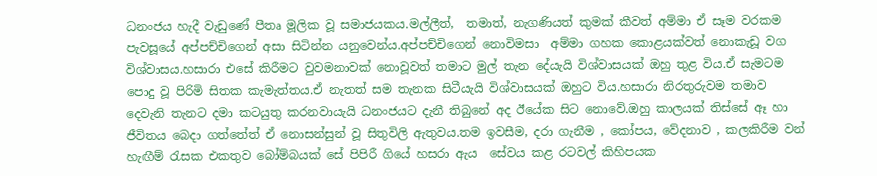ධනංජය හැදී වැඩුණේ පීතෘ මූලික වූ සමාජයකය.මල්ලීත්,  තමාත්, නැගණියත් කුමක් කීවත් අම්මා ඒ සෑම වරකම පැවසූයේ අප්පච්චිගෙන් අසා සිටින්න යනුවෙන්ය.අප්පච්චිගෙන් නොවිමසා  අම්මා ගහක කොළයක්වත් නොකැඩූ වග විශ්වාසය.හසාරා එසේ කිරීමට වුවමනාවක් නොවූවත් තමාට මුල් තැන දේයැයි විශ්වාසයක් ඔහු තුළ විය.ඒ සැමටම පොදු වූ පිරිමි සිතක කැමැත්තය.ඒ නැතත් සම තැනක සිටීයැයි විශ්වාසයක් ඔහුට විය.හසාරා නිරතුරුවම තමාව දෙවැනි තැනට දමා කටයුතු කරනවායැයි ධනංජයට දැනී තිබුනේ අද ඊයේක සිට නොවේ.ඔහු කාලයක් තිස්සේ ඈ හා ජීවිතය බෙදා ගත්තේත් ඒ නොසන්සුන් වූ සිතුවිලි ඇතුවය.තම ඉවසීම, දරා ගැනීම , කෝපය, වේදනාව , කලකිරීම වන් හැඟීම් රැසක එකතුව බෝම්බයක් සේ පිපිරී ගියේ හසරා ඇය  සේවය කළ රටවල් කිහිපයක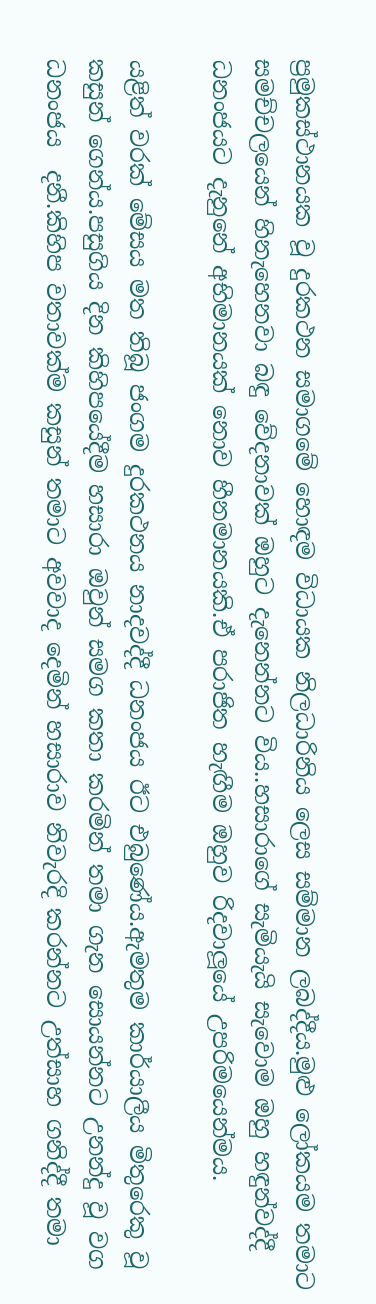ප්‍රමුකස්ථානයක වූ දුරකථන සමාගමේ හොඳම විධායක නිලධාරිනිය ලෙස සම්මාන ලබද්දීය.මුළු ලෝකයම තමාට සමච්චලයෙන් හිනැහෙනවා බඳු වේදනාවක් ඔහුට දැනෙන්නට විය..හසාරාගේ සැමියැයි සැවොම ඔහු හඳුන්වද්දී ධනංජයට දැනුනේ අභිමානයක් නොව හීනමානයකි.ඒ පරාජිත හැඟීම ඔහුව රිදවාලූයේ උපරිමයෙන්මය.

යළිත් වරක් මේසය මත තිබූ ජංගම දුරකථනය නාදවද්දී ධනංජය ඊට එබුණේය.ඇමතුම කාර්යාලීය මිතුරෙකු වූ කසුන් ගෙන්ය.පසුගිය දින කිහිපයේදීම හසාරා ඔවුන් සමග කතා කරමින් තමා ගැන සොයන්නට උනන්දු වූ වග ධනංජය  දනී.කිහිප වතාවක්ම කසුන් තමාට අවවාද දෙමින් හසාරාව නිවැරදි කරන්නට උත්සාහ ගනිද්දී තමා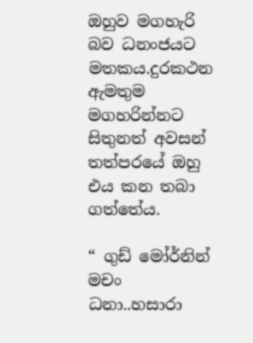ඔහුව මගහැරි බව ධනංජයට මතකය.දුරකථන ඇමතුම මගහරින්නට සිතුනත් අවසන් තත්පරයේ ඔහු එය කන තබා ගත්තේය.

“ ගුඩ් මෝර්නින් මචං  ධනා..හසාරා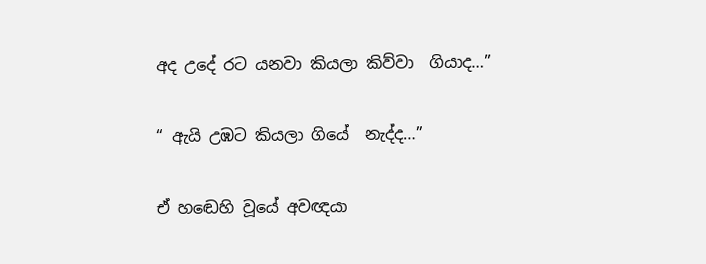අද උදේ රට යනවා කියලා කිව්වා  ගියාද…”

“ ඇයි උඹට කියලා ගියේ  නැද්ද…”

ඒ හඬෙහි වූයේ අවඥයා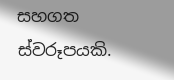සහගත ස්වරූපයකි.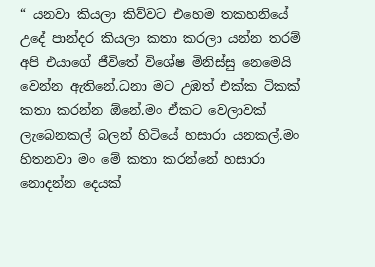“ යනවා කියලා කිව්වට එහෙම තකහනියේ  උදේ පාන්දර කියලා කතා කරලා යන්න තරම් අපි එයාගේ ජීවිතේ විශේෂ මිනිස්සු නෙමෙයි වෙන්න ඇතිනේ.ධනා මට උඹත් එක්ක ටිකක් කතා කරන්න ඕනේ.මං ඒකට වෙලාවක් ලැබෙනකල් බලන් හිටියේ හසාරා යනකල්.මං හිතනවා මං මේ කතා කරන්නේ හසාරා නොදන්න දෙයක්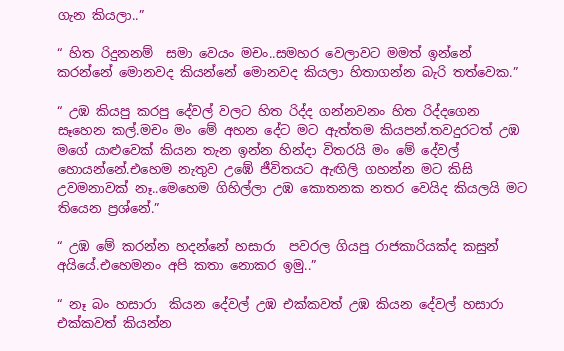ගැන කියලා..”

“ හිත රිදුනනම්  සමා වෙයං මචං..සමහර වෙලාවට මමත් ඉන්නේ කරන්නේ මොනවද කියන්නේ මොනවද කියලා හිතාගන්න බැරි තත්වෙක.”

“ උඹ කියපු කරපු දේවල් වලට හිත රිද්ද ගන්නවනං හිත රිද්දගෙන සෑහෙන කල්.මචං මං මේ අහන දේට මට ඇත්තම කියපන්.තවදුරටත් උඹ මගේ යාළුවෙක් කියන තැන ඉන්න හින්දා විතරයි මං මේ දේවල් හොයන්නේ.එහෙම නැතුව උඹේ ජීවිතයට ඇඟිලි ගහන්න මට කිසි උවමනාවක් නෑ..මෙහෙම ගිහිල්ලා උඹ කොතනක නතර වෙයිද කියලයි මට තියෙන ප්‍රශ්නේ.”

“ උඹ මේ කරන්න හදන්නේ හසාරා  පවරල ගියපු රාජකාරියක්ද කසුන් අයියේ.එහෙමනං අපි කතා නොකර ඉමු..”

“ නෑ බං හසාරා  කියන දේවල් උඹ එක්කවත් උඹ කියන දේවල් හසාරා  එක්කවත් කියන්න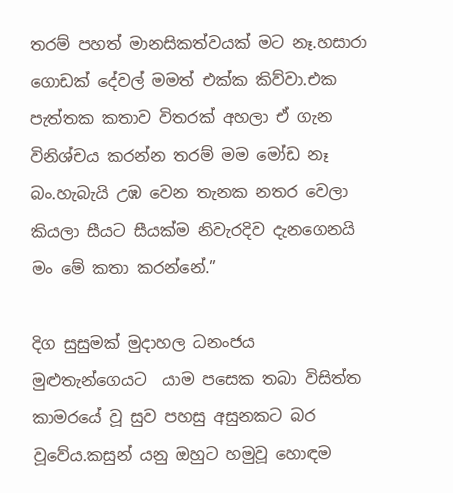තරම් පහත් මානසිකත්වයක් මට නෑ.හසාරා  ගොඩක් දේවල් මමත් එක්ක කිව්වා.එක පැත්තක කතාව විතරක් අහලා ඒ ගැන විනිශ්චය කරන්න තරම් මම මෝඩ නෑ බං.හැබැයි උඹ වෙන තැනක නතර වෙලා කියලා සීයට සීයක්ම නිවැරදිව දැනගෙනයි මං මේ කතා කරන්නේ.”

දිග සුසුමක් මුදාහල ධනංජය මුළුතැන්ගෙයට  යාම පසෙක තබා විසිත්ත කාමරයේ වූ සුව පහසු අසුනකට බර වූවේය.කසුන් යනු ඔහුට හමුවූ හොඳම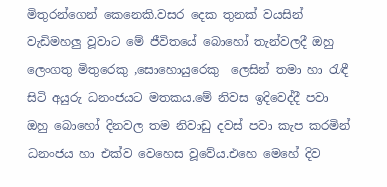මිතුරන්ගෙන් කෙනෙකි.වසර දෙක තුනක් වයසින් වැඩිමහලු වූවාට මේ ජීවිතයේ බොහෝ තැන්වලදී ඔහු ලෙංගතු මිතුරෙකු ,සොහොයුරෙකු  ලෙසින් තමා හා රැඳී සිටි අයුරු ධනංජයට මතකය.මේ නිවස ඉදිවෙද්දී පවා ඔහු බොහෝ දිනවල තම නිවාඩු දවස් පවා කැප කරමින් ධනංජය හා එක්ව වෙහෙස වූවේය.එහෙ මෙහේ දිව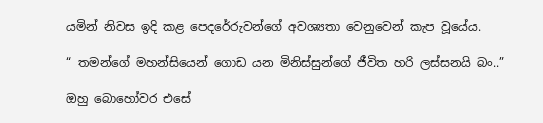යමින් නිවස ඉදි කළ පෙදරේරුවන්ගේ අවශ්‍යතා වෙනුවෙන් කැප වූයේය.

“ තමන්ගේ මහන්සියෙන් ගොඩ යන මිනිස්සුන්ගේ ජීවිත හරි ලස්සනයි බං..”

ඔහු බොහෝවර එසේ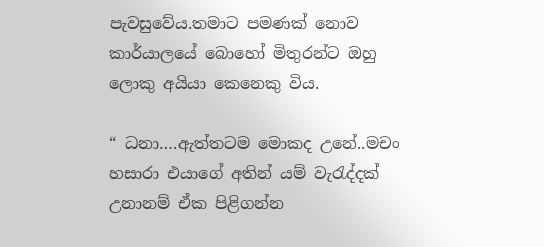පැවසුවේය.තමාට පමණක් නොව කාර්යාලයේ බොහෝ මිතුරන්ට ඔහු ලොකු අයියා කෙනෙකු විය.

“ ධනා….ඇත්තටම මොකද උනේ..මචං හසාරා එයාගේ අතින් යම් වැරැද්දක් උනානම් ඒක පිළිගන්න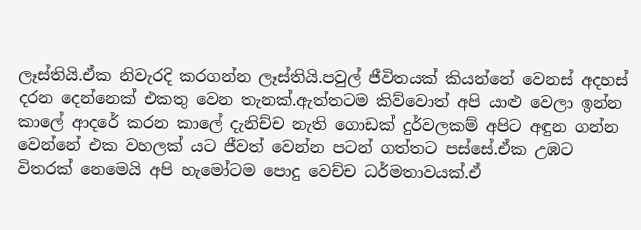ලෑස්තියි.ඒක නිවැරදි කරගන්න ලෑස්තියි.පවුල් ජීවිතයක් කියන්නේ වෙනස් අදහස් දරන දෙන්නෙක් එකතු වෙන තැනක්.ඇත්තටම කිව්වොත් අපි යාළු වෙලා ඉන්න කාලේ ආදරේ කරන කාලේ දැනිච්ච නැති ගොඩක් දුර්වලකම් අපිට අඳුන ගන්න වෙන්නේ එක වහලක් යට ජීවත් වෙන්න පටන් ගත්තට පස්සේ.ඒක උඹට විතරක් නෙමෙයි අපි හැමෝටම පොදු වෙච්ච ධර්මතාවයක්.ඒ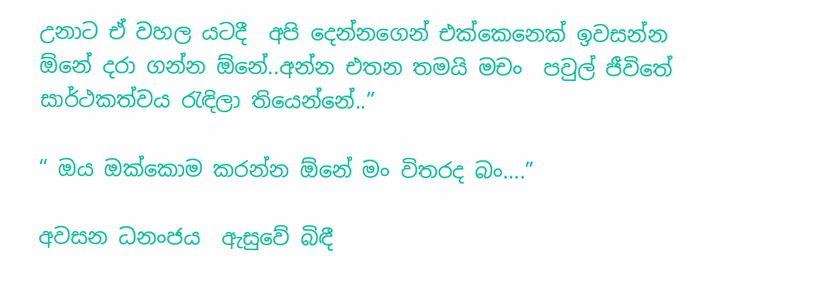උනාට ඒ වහල යටදී  අපි දෙන්නගෙන් එක්කෙනෙක් ඉවසන්න ඕනේ දරා ගන්න ඕනේ..අන්න එතන තමයි මචං  පවුල් ජීවිතේ සාර්ථකත්වය රැඳිලා තියෙන්නේ..”

“ ඔය ඔක්කොම කරන්න ඕනේ මං විතරද බං….”

අවසන ධනංජය  ඇසුවේ බිඳී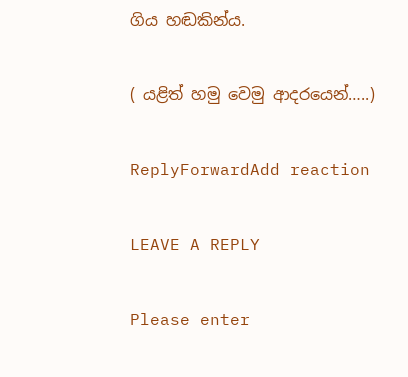ගිය හඬකින්ය.

( යළිත් හමු වෙමු ආදරයෙන්…..)

ReplyForwardAdd reaction

LEAVE A REPLY

Please enter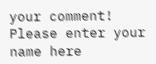your comment!
Please enter your name here